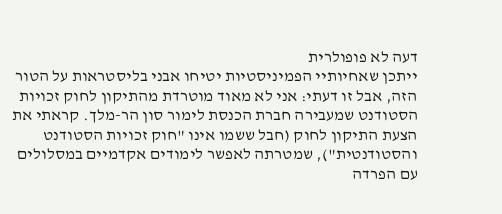דעה לא פופולרית
ייתכן שאחיותיי הפמיניסטיות יטיחו אבני בליסטראות על הטור הזה, אבל זו דעתי: אני לא מאוד מוטרדת מהתיקון לחוק זכויות הסטודנט שמעבירה חברת הכנסת לימור סון הר-מלך. קראתי את הצעת התיקון לחוק (חבל ששמו אינו "חוק זכויות הסטודנט והסטודנטית"), שמטרתה לאפשר לימודים אקדמיים במסלולים עם הפרדה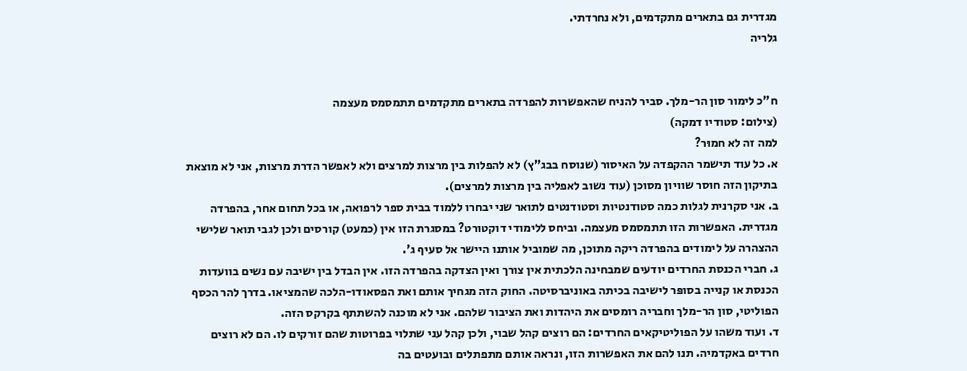מגדרית גם בתארים מתקדמים, ולא נחרדתי.
גלריה


ח"כ לימור סון הר-מלך. סביר להניח שהאפשרות להפרדה בתארים מתקדמים תתמסמס מעצמה
(צילום: סטודיו דמקה)
למה זה לא חמוּר?
א. כל עוד תישמר ההקפדה על האיסור (שנוסח בבג"ץ) לא להפלות בין מרצות למרצים ולא לאפשר הדרת מרצות, אני לא מוצאת בתיקון הזה חוסר שוויון מסוכן (עוד נשוב לאפליה בין מרצות למרצים).
ב. אני סקרנית לגלות כמה סטודנטיות וסטודנטים לתואר שני יבחרו ללמוד בבית ספר לרפואה, או בכל תחום אחר, בהפרדה מגדרית. האפשרות הזו תתמסמס מעצמה. וביחס ללימודי דוקטורט? במסגרת הזו אין (כמעט) קורסים ולכן לגבי תואר שלישי ההצהרה על לימודים בהפרדה ריקה מתוכן, מה שמוביל אותנו היישר אל סעיף ג'.
ג. חברי הכנסת החרדים יודעים שמבחינה הלכתית אין צורך ואין הצדקה בהפרדה הזו. אין הבדל בין ישיבה עם נשים בוועדות הכנסת או קנייה בסופּר לישיבה בכיתה באוניברסיטה. החוק הזה מגחיך אותם ואת הפסאודו-הלכה שהמציאו. בדרך להר הכסף הפוליטי, סון הר-מלך וחבריה רומסים את היהדות ואת הציבור שלהם. אני לא מוכנה להשתתף בקרקס הזה.
ד. ועוד משהו על הפוליטיקאים החרדים: הם רוצים קהל שבוי, ולכן קהל עני שתלוי בפרוטות שהם זורקים לו. הם לא רוצים חרדים באקדמיה. תנו להם את האפשרות הזו, ונראה אותם מתפתלים ובועטים בה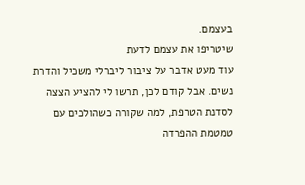בעצמם.
שיטריפו את עצמם לדעת
עוד מעט אדבר על ציבור ליברלי משכיל והדרת נשים. אבל קודם לכן, תרשו לי להציע הצצה לסדנת הטרפת, למה שקורה כשהולכים עם טמטמת ההפרדה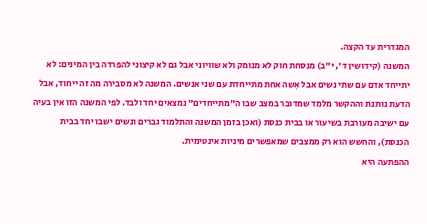המגדרית עד הקצה.
המשנה (קידושין ד', י"ב) מנסחת חוק לא מנומק ולא שוויוני אבל גם לא קיצוני להפרדה בין המינים: לא יתייחד אדם עם שתי נשים אבל אִשה אחת מתייחדת עם שני אנשים. המשנה לא מסבירה מה זה ייחוד, אבל הדעת נותנת וההקשר מלמד שמדובר במצב שבו ה"מתייחדים" נמצאים יחד ולבד. לפי המשנה הזו אין בעיה עם ישיבה מעורבת בשיעור או בבית כנסת (ואכן בזמן המשנה והתלמוד גברים ונשים ישבו יחד בבית הכנסת), והחשש הוא רק ממצבים שמאפשרים מיניות אינטימית.
ההפתעה היא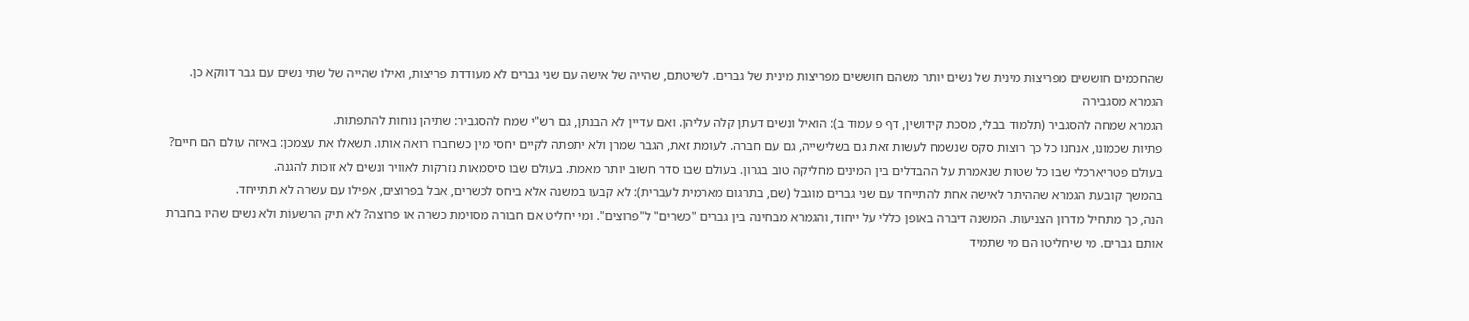שהחכמים חוששים מפריצוּת מינית של נשים יותר משהם חוששים מפריצות מינית של גברים. לשיטתם, שהייה של אישה עם שני גברים לא מעודדת פריצות, ואילו שהייה של שתי נשים עם גבר דווקא כן.
הגמרא מסגבירה
הגמרא שמחה להסגביר (תלמוד בבלי, מסכת קידושין, דף פ עמוד ב): הואיל ונשים דעתן קלה עליהן. ואם עדיין לא הבנתן, גם רש"י שמח להסגביר: שתיהן נוחות להתפתות.
פתיות שכמונו, אנחנו כל כך רוצות סקס שנשמח לעשות זאת גם בשלישייה, גם עם חברה. לעומת זאת, הגבר שמרן ולא יתפתה לקיים יחסי מין כשחברו רואה אותו. תשאלו את עצמכן: באיזה עולם הם חיים? בעולם פטריארכלי שבו כל שטות שנאמרת על ההבדלים בין המינים מחליקה טוב בגרון. בעולם שבו סדר חשוב יותר מאמת. בעולם שבו סיסמאות נזרקות לאוויר ונשים לא זוכות להגנה.
בהמשך קובעת הגמרא שההיתר לאישה אחת להתייחד עם שני גברים מוגבל (שם, בתרגום מארמית לעברית): לא קבעו במשנה אלא ביחס לכשרים, אבל בפרוצים, אפילו עם עשרה לא תתייחד.
הנה, כך מתחיל מדרון הצניעות. המשנה דיברה באופן כללי על ייחוד, והגמרא מבחינה בין גברים "כשרים" ל"פרוצים". ומי יחליט אם חבורה מסוימת כשרה או פרוצה? לא תיק הרשעוֹת ולא נשים שהיו בחברת אותם גברים. מי שיחליטו הם מי שתמיד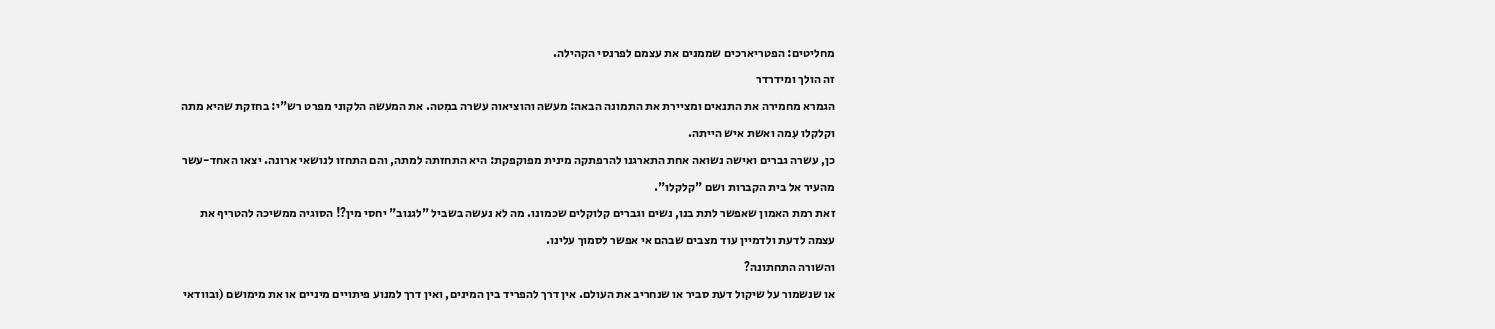מחליטים: הפטריארכים שממנים את עצמם לפרנסי הקהילה.
זה הולך ומידרדר
הגמרא מחמירה את התנאים ומציירת את התמונה הבאה: מעשה והוציאוה עשרה במִטה. את המעשה הלקוני מפרט רש"י: בחזקת שהיא מתה וקלקלו עִמה ואשת איש הייתה.
כן, עשרה גברים ואישה נשואה אחת התארגנו להרפתקה מינית מפוקפקת: היא התחזתה למתה, והם התחזו לנושאי ארונה. יצאו האחד-עשר מהעיר אל בית הקברות ושם "קלקלו".
זאת רמת האמון שאפשר לתת בנו, נשים וגברים קלוקלים שכמונו. מה לא נעשה בשביל "לגנוב" יחסי מין?! הסוגיה ממשיכה להטריף את עצמה לדעת ולדמיין עוד מצבים שבהם אי אפשר לסמוך עלינו.
והשורה התחתונה?
או שנשמור על שיקול דעת סביר או שנחריב את העולם. אין דרך להפריד בין המינים, ואין דרך למנוע פיתויים מיניים או את מימושם (ובוודאי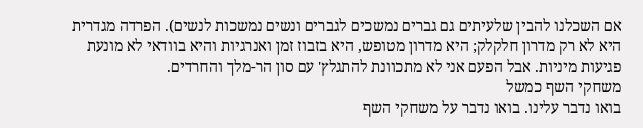אם השכלנו להבין שלעיתים גם גברים נמשכים לגברים ונשים נמשכות לנשים). הפרדה מגדרית היא לא רק מדרון חלקלק; היא מדרון מטופש, היא בזבוז זמן ואנרגיות והיא בוודאי לא מונעת פגיעות מיניות. אבל הפעם אני לא מתכוונת להתגלץ' עם סון הר-מלך והחרדים.
משחקי השף כמשל
בואו נדבר עלינו. בואו נדבר על משחקי השף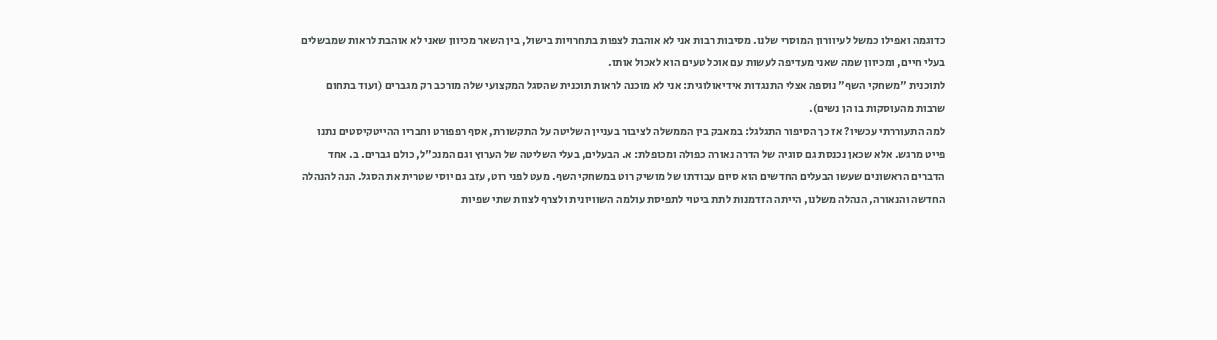כדוגמה ואפילו כמשל לעיוורון המוסרי שלנו. מסיבות רבות אני לא אוהבת לצפות בתחרויות בישול, בין השאר מכיוון שאני לא אוהבת לראות שמבשלים בעלי חיים, ומכיוון שמה שאני מעדיפה לעשות עם אוכל טעים הוא לאכול אותו.
לתוכנית "משחקי השף" נוספה אצלי התנגדות אידיאולוגית: אני לא מוכנה לראות תוכנית שהסגל המקצועי שלה מורכב רק מגברים (ועוד בתחום שרבות מהעוסקות בו הן נשים).
למה התעוררתי עכשיו? אז כך הסיפור התגלגל: במאבק בין הממשלה לציבור בעניין השליטה על התקשורת, אסף רפפורט וחבריו ההייטקיסטים נתנו פייט מרגש. אלא שכאן נכנסת גם סוגיה של הדרה נאורה כפולה ומכופלת: א. הבעלים, בעלי השליטה של הערוץ וגם המנכ"ל, כולם גברים. ב. אחד הדברים הראשונים שעשו הבעלים החדשים הוא סיום עבודתו של מושיק רוט במשחקי השף. מעט לפני רוט, עזב גם יוסי שטרית את הסגל. הנה להנהלה החדשה והנאורה, הנהלה משלנו, הייתה הזדמנות לתת ביטוי לתפיסת עולמה השוויונית ולצרף לצוות שתי שפיות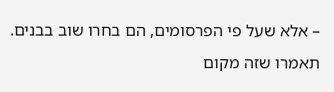– אלא שעל פי הפרסומים, הם בחרו שוב בבנים.
תאמרו שזה מקום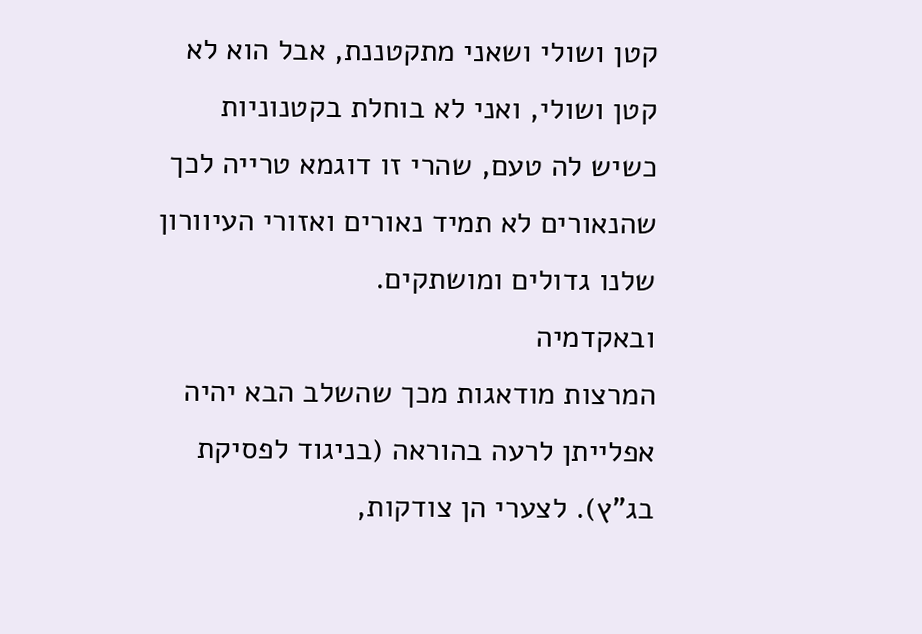קטן ושולי ושאני מתקטננת, אבל הוא לא קטן ושולי, ואני לא בוחלת בקטנוניות כשיש לה טעם, שהרי זו דוגמא טרייה לכך שהנאורים לא תמיד נאורים ואזורי העיוורון שלנו גדולים ומושתקים.
ובאקדמיה
המרצות מודאגות מכך שהשלב הבא יהיה אפלייתן לרעה בהוראה (בניגוד לפסיקת בג"ץ). לצערי הן צודקות,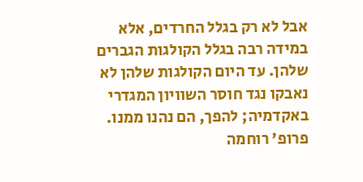אבל לא רק בגלל החרדים, אלא במידה רבה בגלל הקולגות הגברים שלהן. עד היום הקולגות שלהן לא נאבקו נגד חוסר השוויון המגדרי באקדמיה; להפך, הם נהנו ממנו.
פרופ' רוחמה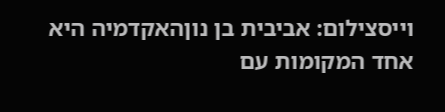וייסצילום: אביבית בן נוןהאקדמיה היא אחד המקומות עם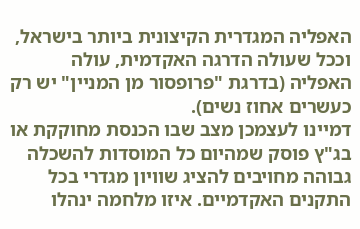האפליה המגדרית הקיצונית ביותר בישראל, וככל שעולה הדרגה האקדמית, עולה האפליה (בדרגת "פרופסור מן המניין" יש רק כעשרים אחוז נשים).
דמיינו לעצמכן מצב שבו הכנסת מחוקקת או בג"ץ פוסק שמהיום כל המוסדות להשכלה גבוהה מחויבים להציג שוויון מגדרי בכל התקנים האקדמיים. איזו מלחמה ינהלו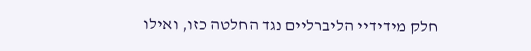חלק מידידיי הליברליים נגד החלטה כזו, ואילו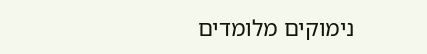נימוקים מלומדים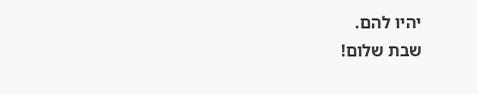יהיו להם.
שבת שלום!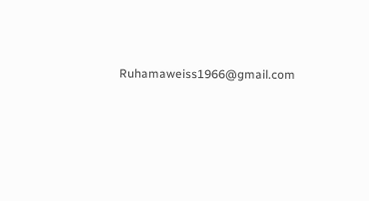Ruhamaweiss1966@gmail.com